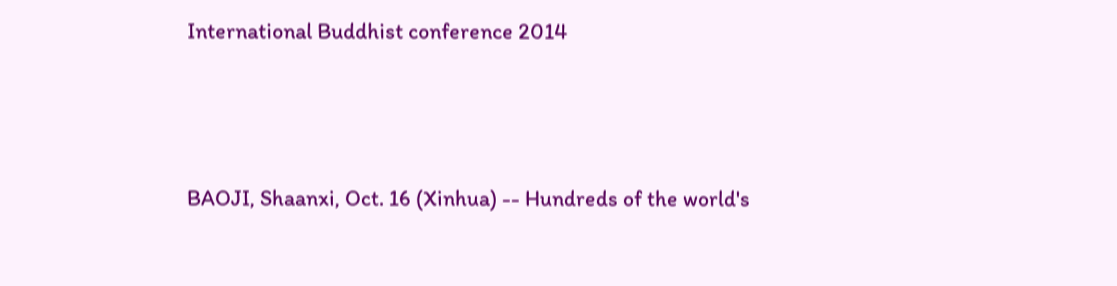International Buddhist conference 2014



BAOJI, Shaanxi, Oct. 16 (Xinhua) -- Hundreds of the world's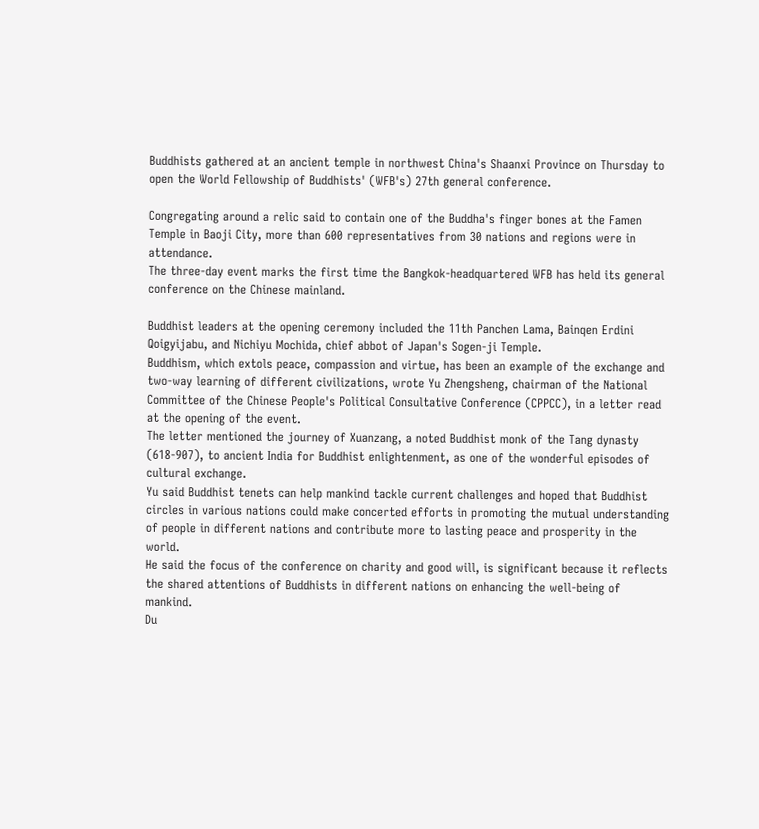Buddhists gathered at an ancient temple in northwest China's Shaanxi Province on Thursday to open the World Fellowship of Buddhists' (WFB's) 27th general conference.

Congregating around a relic said to contain one of the Buddha's finger bones at the Famen Temple in Baoji City, more than 600 representatives from 30 nations and regions were in attendance.
The three-day event marks the first time the Bangkok-headquartered WFB has held its general conference on the Chinese mainland.

Buddhist leaders at the opening ceremony included the 11th Panchen Lama, Bainqen Erdini Qoigyijabu, and Nichiyu Mochida, chief abbot of Japan's Sogen-ji Temple.
Buddhism, which extols peace, compassion and virtue, has been an example of the exchange and two-way learning of different civilizations, wrote Yu Zhengsheng, chairman of the National Committee of the Chinese People's Political Consultative Conference (CPPCC), in a letter read at the opening of the event.
The letter mentioned the journey of Xuanzang, a noted Buddhist monk of the Tang dynasty (618-907), to ancient India for Buddhist enlightenment, as one of the wonderful episodes of cultural exchange.
Yu said Buddhist tenets can help mankind tackle current challenges and hoped that Buddhist circles in various nations could make concerted efforts in promoting the mutual understanding of people in different nations and contribute more to lasting peace and prosperity in the world.
He said the focus of the conference on charity and good will, is significant because it reflects the shared attentions of Buddhists in different nations on enhancing the well-being of mankind.
Du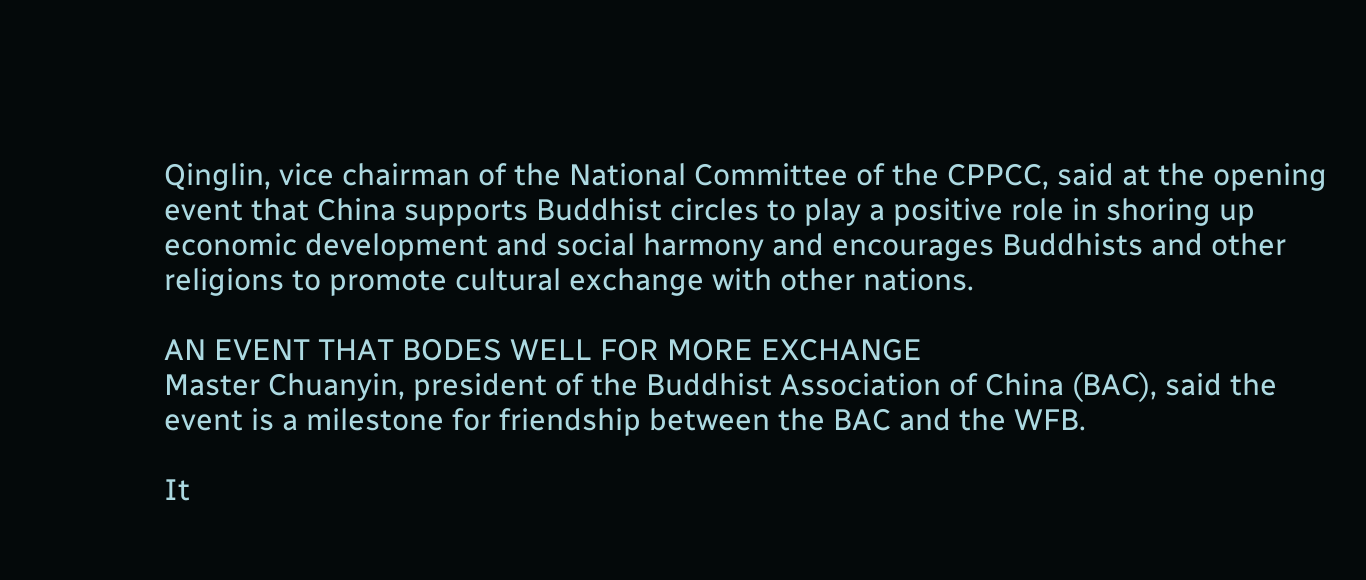Qinglin, vice chairman of the National Committee of the CPPCC, said at the opening event that China supports Buddhist circles to play a positive role in shoring up economic development and social harmony and encourages Buddhists and other religions to promote cultural exchange with other nations.

AN EVENT THAT BODES WELL FOR MORE EXCHANGE
Master Chuanyin, president of the Buddhist Association of China (BAC), said the event is a milestone for friendship between the BAC and the WFB.

It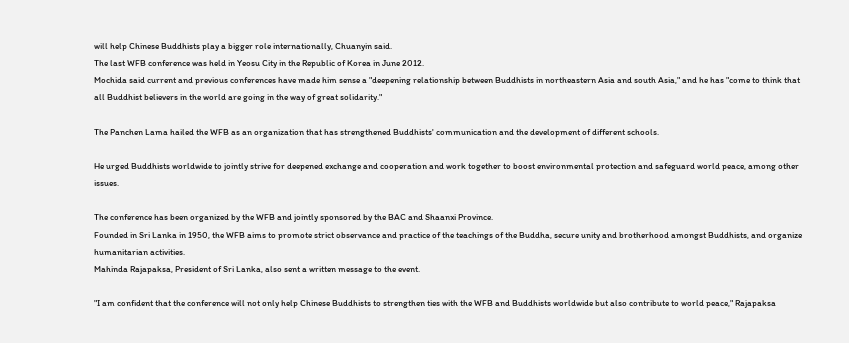will help Chinese Buddhists play a bigger role internationally, Chuanyin said.
The last WFB conference was held in Yeosu City in the Republic of Korea in June 2012.
Mochida said current and previous conferences have made him sense a "deepening relationship between Buddhists in northeastern Asia and south Asia," and he has "come to think that all Buddhist believers in the world are going in the way of great solidarity."

The Panchen Lama hailed the WFB as an organization that has strengthened Buddhists' communication and the development of different schools.

He urged Buddhists worldwide to jointly strive for deepened exchange and cooperation and work together to boost environmental protection and safeguard world peace, among other issues.

The conference has been organized by the WFB and jointly sponsored by the BAC and Shaanxi Province.
Founded in Sri Lanka in 1950, the WFB aims to promote strict observance and practice of the teachings of the Buddha, secure unity and brotherhood amongst Buddhists, and organize humanitarian activities.
Mahinda Rajapaksa, President of Sri Lanka, also sent a written message to the event.

"I am confident that the conference will not only help Chinese Buddhists to strengthen ties with the WFB and Buddhists worldwide but also contribute to world peace," Rajapaksa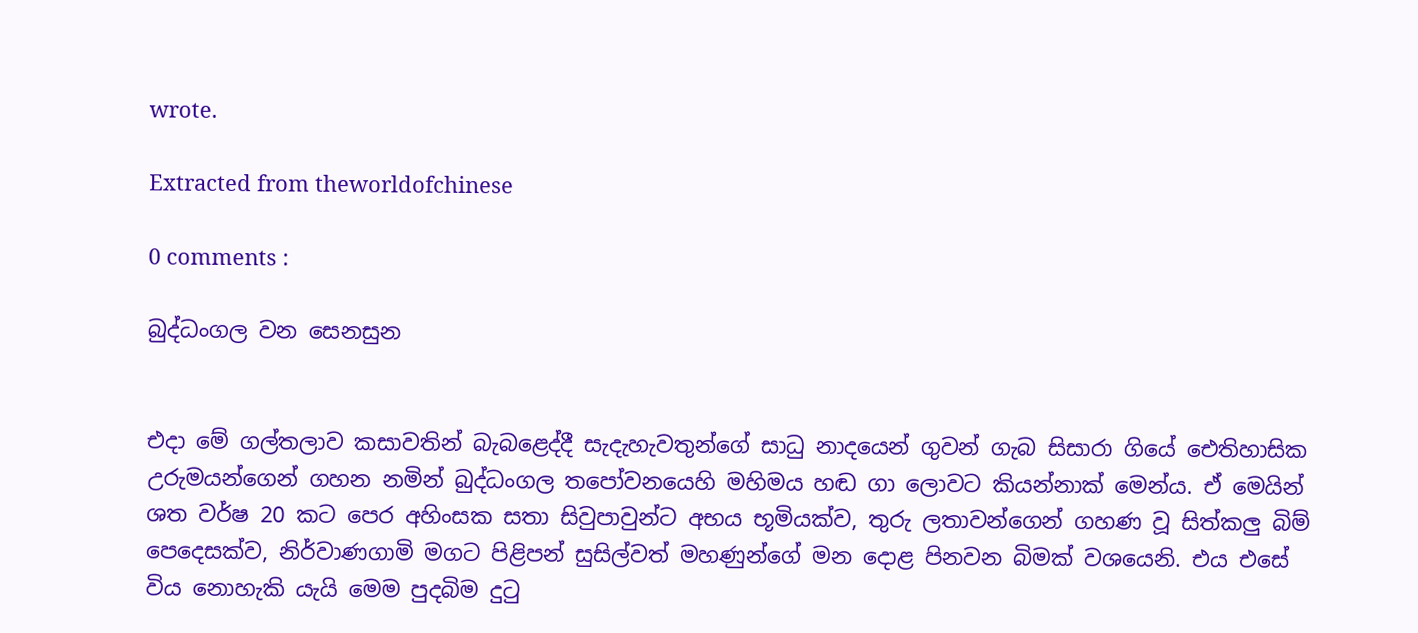wrote.

Extracted from theworldofchinese

0 comments :

බුද්ධංගල වන සෙනසුන


එදා මේ ගල්තලාව කසාවතින් බැබළෙද්දී සැදැහැවතුන්ගේ සාධු නාදයෙන් ගුවන් ගැබ සිසාරා ගියේ ඓතිහාසික උරුමයන්ගෙන් ගහන නමින් බුද්ධංගල තපෝවනයෙහි මහිමය හඬ ගා ලොවට කියන්නාක් මෙන්ය. ඒ මෙයින් ශත වර්ෂ 20 කට පෙර අහිංසක සතා සිවුපාවුන්ට අභය භූමියක්ව, තුරු ලතාවන්ගෙන් ගහණ වූ සිත්කලු බිම් පෙදෙසක්ව, නිර්වාණගාමි මගට පිළිපන් සුසිල්වත් මහණුන්ගේ මන දොළ පිනවන බිමක් වශයෙනි. එය එසේ විය නොහැකි යැයි මෙම පුදබිම දුටු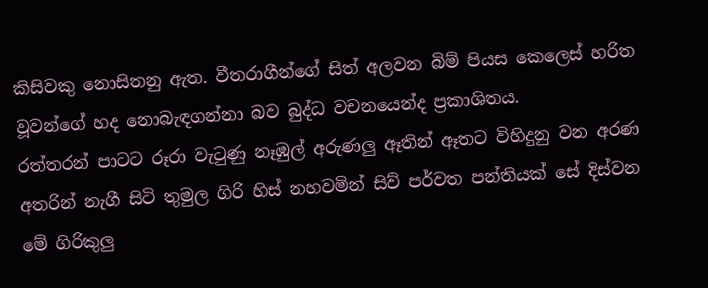කිසිවකු නොසිතනු ඇත. වීතරාගීන්ගේ සිත් අලවන බිම් පියස කෙලෙස් හරිත වූවන්ගේ හද නොබැඳගන්නා බව බුද්ධ වචනයෙන්ද ප්‍රකාශිතය.
රත්තරන් පාටට රූරා වැටුණු නෑඹුල් අරුණලු ඈතින් ඈතට විහිදුනු වන අරණ අතරින් නැගී සිටි තුමුල ගිරි හිස් නහවමින් සිව් පර්වත පන්තියක් සේ දිස්වන මේ ගිරිකුලු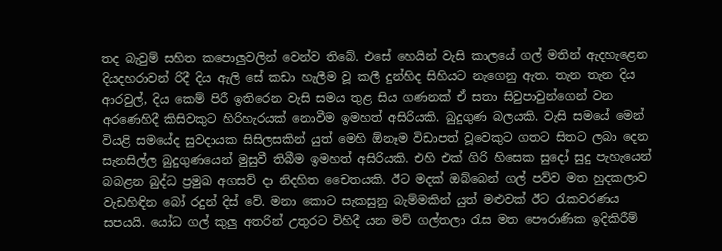තද බැවුම් සහිත කපොලුවලින් වෙන්ව තිබේ. එසේ හෙයින් වැසි කාලයේ ගල් මතින් ඇදහැළෙන දියදහරාවන් රිදී දිය ඇලි සේ කඩා හැලීම වූ කලී දුන්හිද සිහියට නැගෙනු ඇත. තැන තැන දිය ආරවුල්, දිය කෙම් පිරී ඉතිරෙන වැසි සමය තුළ සිය ගණනක් ඒ සතා සිවුපාවුන්ගෙන් වන අරණෙහිදී කිසිවකුට හිරිහැරයක් නොවීම ඉමහත් අසිරියකි. බුදුගුණ බලයකි. වැසි සමයේ මෙන් වියළි සමයේද සුවදායක සිසිලසකින් යුත් මෙහි ඕනෑම විඩාපත් වූවෙකුට ගතට සිතට ලබා දෙන සැනසිල්ල බුදුගුණයෙන් මුසුවී තිබීම ඉමහත් අසිරියකි. එහි එක් ගිරි හිසෙක සුදෝ සුදු පැහැයෙන් බබළන බුද්ධ ප්‍රමුඛ අගසව් දා නිදහිත චෛතයකි. ඊට මදක් ඔබ්බෙන් ගල් පව්ව මත හුදකලාව වැඩහිඳින බෝ රදුන් දිස් වේ. මනා කොට සැකසුනු බැම්මකින් යුත් මළුවක් ඊට රැකවරණය සපයයි. යෝධ ගල් කුලු අතරින් උතුරට විහිදී යන මව් ගල්තලා රැස මත පෞරාණික ඉදිකිරීම්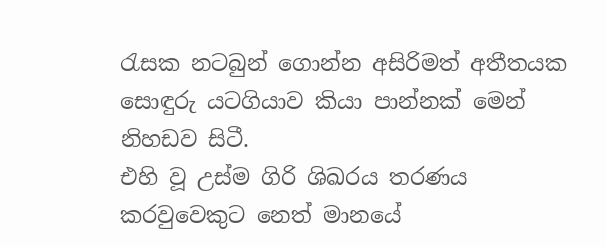රැසක නටබුන් ගොන්න අසිරිමත් අතීතයක සොඳුරු යටගියාව කියා පාන්නක් මෙන් නිහඩව සිටී.
එහි වූ උස්ම ගිරි ශිඛරය තරණය කරවුවෙකුට නෙත් මානයේ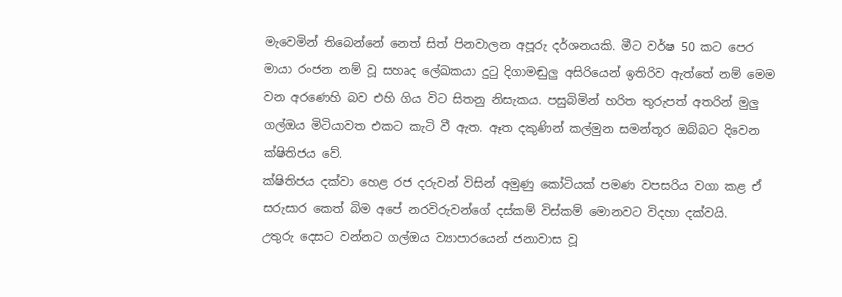මැවෙමින් තිබෙන්නේ නෙත් සිත් පිනවාලන අපූරු දර්ශනයකි. මීට වර්ෂ 50 කට පෙර මායා රංජන නම් වූ සහෘද ලේඛකයා දුටු දිගාමඬුලු අසිරියෙන් ඉතිරිව ඇත්තේ නම් මෙම වන අරණෙහි බව එහි ගිය විට සිතනු නිසැකය. පසුබිමින් හරිත තුරුපත් අතරින් මුලු ගල්ඔය මිටියාවත එකට කැටි වී ඇත. ඈත දකුණින් කල්මුන සමන්තූර ඔබ්බට දිවෙන ක්ෂිතිජය වේ.
ක්ෂිතිජය දක්වා හෙළ රජ දරුවන් විසින් අමුණු කෝටියක් පමණ වපසරිය වගා කළ ඒ සරුසාර කෙත් බිම අපේ නරවිරුවන්ගේ දස්කම් විස්කම් මොනවට විදහා දක්වයි.
උතුරු දෙසට වන්නට ගල්ඔය ව්‍යාපාරයෙන් ජනාවාස වූ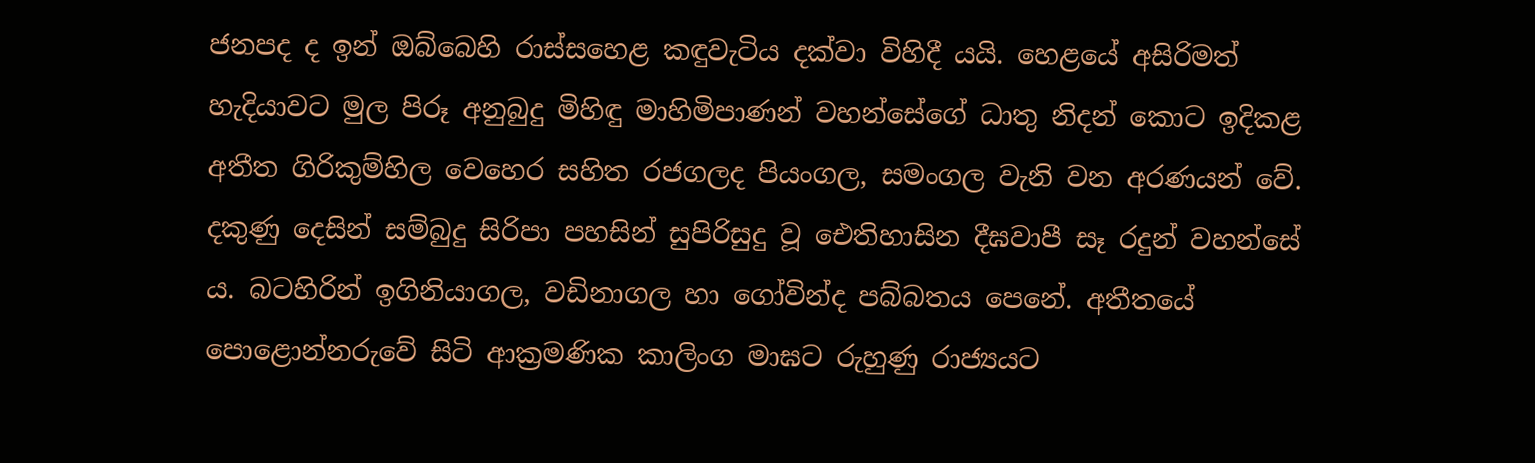ජනපද ද ඉන් ඔබ්බෙහි රාස්සහෙළ කඳුවැටිය දක්වා විහිදී යයි. හෙළයේ අසිරිමත් හැදියාවට මුල පිරූ අනුබුදු මිහිඳු මාහිමිපාණන් වහන්සේගේ ධාතු නිදන් කොට ඉදිකළ අතීත ගිරිකුම්හිල වෙහෙර සහිත රජගලද පියංගල, සමංගල වැනි වන අරණයන් වේ. දකුණු දෙසින් සම්බුදු සිරිපා පහසින් සුපිරිසුදු වූ ඓතිහාසින දීඝවාපී සෑ රදුන් වහන්සේ ය. බටහිරින් ඉගිනියාගල, වඩිනාගල හා ගෝවින්ද පබ්බතය පෙනේ. අතීතයේ පොළොන්නරුවේ සිටි ආක්‍රමණික කාලිංග මාඝට රුහුණු රාජ්‍යයට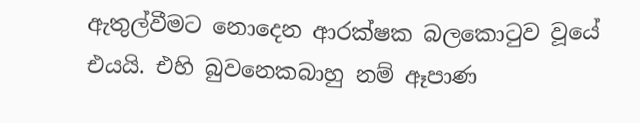ඇතුල්වීමට නොදෙන ආරක්ෂක බලකොටුව වූයේ එයයි. එහි බුවනෙකබාහු නම් ඈපාණ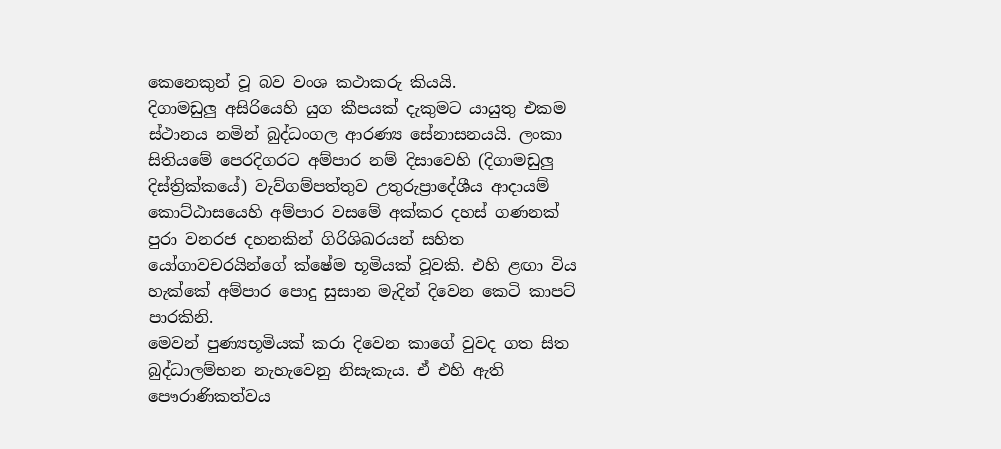කෙනෙකුන් වූ බව වංශ කථාකරු කියයි.
දිගාමඩුලු අසිරියෙහි යුග කීපයක් දැකුමට යායුතු එකම ස්ථානය නමින් බුද්ධංගල ආරණ්‍ය සේනාසනයයි. ලංකා සිතියමේ පෙරදිගරට අම්පාර නම් දිසාවෙහි (දිගාමඩුලු දිස්ත්‍රික්කයේ) වැව්ගම්පත්තුව උතුරුප්‍රාදේශීය ආදායම් කොට්ඨාසයෙහි අම්පාර වසමේ අක්කර දහස් ගණනක් පුරා වනරජ දහනකින් ගිරිශිඛරයන් සහිත යෝගාවචරයින්ගේ ක්ෂේම භූමියක් වූවකි. එහි ළඟා විය හැක්කේ අම්පාර පොදු සුසාන මැදින් දිවෙන කෙටි කාපට් පාරකිනි.
මෙවන් පුණ්‍යභූමියක් කරා දිවෙන කාගේ වුවද ගත සිත බුද්ධාලම්භන නැහැවෙනු නිසැකැය. ඒ එහි ඇති පෞරාණිකත්වය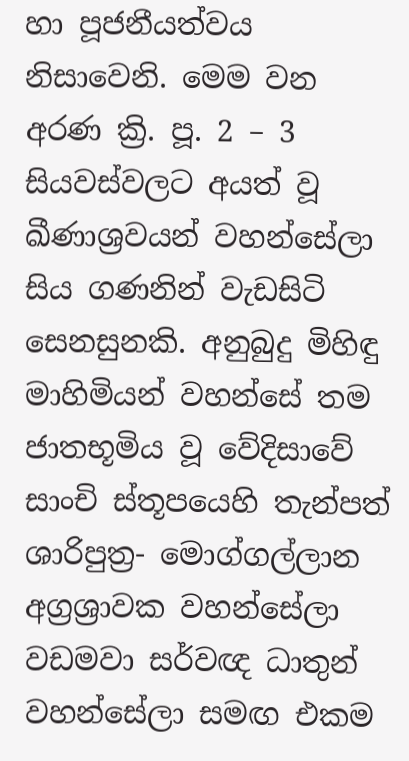හා පූජනීයත්වය නිසාවෙනි. මෙම වන අරණ ක්‍රි. පූ. 2 – 3 සියවස්වලට අයත් වූ ඛීණාශ්‍රවයන් වහන්සේලා සිය ගණනින් වැඩසිටි සෙනසුනකි. අනුබුදු මිහිඳු මාහිමියන් වහන්සේ තම ජාතභූමිය වූ වේදිසාවේ සාංචි ස්තූපයෙහි තැන්පත් ශාරිපුත්‍ර- මොග්ගල්ලාන අග්‍රශ්‍රාවක වහන්සේලා වඩමවා සර්වඥ ධාතුන් වහන්සේලා සමඟ එකම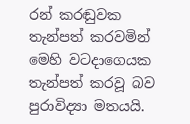රන් කරඬුවක තැන්පත් කරවමින් මෙහි වටදාගෙයක තැන්පත් කරවූ බව පුරාවිද්‍යා මතයයි.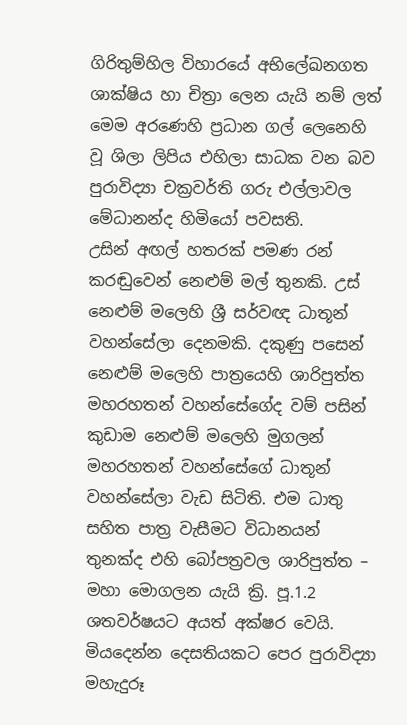ගිරිතුම්හිල විහාරයේ අභිලේඛනගත ශාක්ෂිය හා චිත්‍රා ලෙන යැයි නම් ලත් මෙම අරණෙහි ප්‍රධාන ගල් ලෙනෙහි වූ ශිලා ලිපිය එහිලා සාධක වන බව පුරාවිද්‍යා චක්‍රවර්ති ගරු එල්ලාවල මේධානන්ද හිමියෝ පවසති.
උසින් අඟල් හතරක් පමණ රන් කරඬුවෙන් නෙළුම් මල් තුනකි. උස් නෙළුම් මලෙහි ශ්‍රී සර්වඥ ධාතූන් වහන්සේලා දෙනමකි. දකුණු පසෙන් නෙළුම් මලෙහි පාත්‍රයෙහි ශාරිපුත්ත මහරහතන් වහන්සේගේද වම් පසින් කුඩාම නෙළුම් මලෙහි මුගලන් මහරහතන් වහන්සේගේ ධාතූන් වහන්සේලා වැඩ සිටිති. එම ධාතු සහිත පාත්‍ර වැසීමට විධානයන් තුනක්ද එහි බෝපත්‍රවල ශාරිපුත්ත – මහා මොගලන යැයි ක්‍රි. පූ.1.2 ශතවර්ෂයට අයත් අක්ෂර වෙයි. මියදෙන්න දෙසතියකට පෙර පුරාවිද්‍යා මහැදුරූ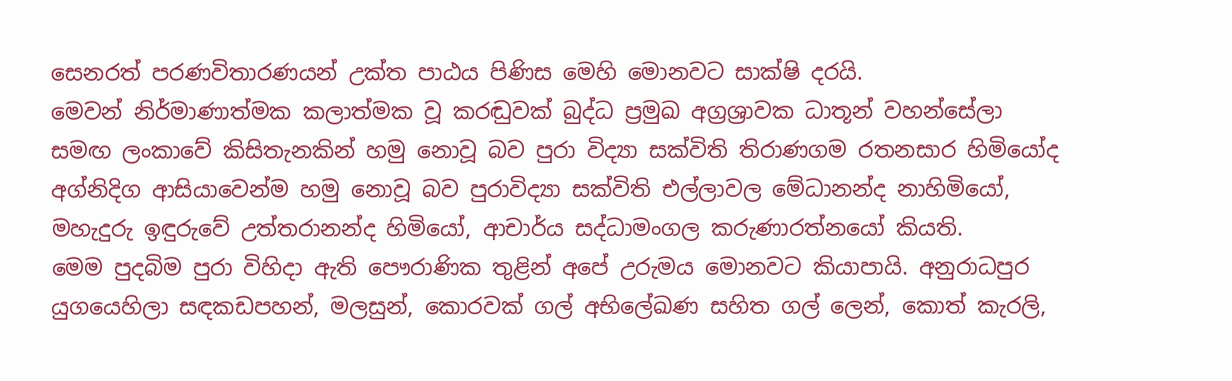සෙනරත් පරණවිතාරණයන් උක්ත පාඨය පිණිස මෙහි මොනවට සාක්ෂි දරයි.
මෙවන් නිර්මාණාත්මක කලාත්මක වූ කරඬුවක් බුද්ධ ප්‍රමුඛ අග්‍රශ්‍රාවක ධාතූන් වහන්සේලා සමඟ ලංකාවේ කිසිතැනකින් හමු නොවූ බව පුරා විද්‍යා සක්විති තිරාණගම රතනසාර හිමියෝද අග්නිදිග ආසියාවෙන්ම හමු නොවූ බව පුරාවිද්‍යා සක්විති එල්ලාවල මේධානන්ද නාහිමියෝ, මහැදුරු ඉඳුරුවේ උත්තරානන්ද හිමියෝ, ආචාර්ය සද්ධාමංගල කරුණාරත්නයෝ කියති.
මෙම පුදබිම පුරා විහිදා ඇති පෞරාණික තුළින් අපේ උරුමය මොනවට කියාපායි. අනුරාධපුර යුගයෙහිලා සඳකඩපහන්, මලසුන්, කොරවක් ගල් අභිලේඛණ සහිත ගල් ලෙන්, කොත් කැරලි,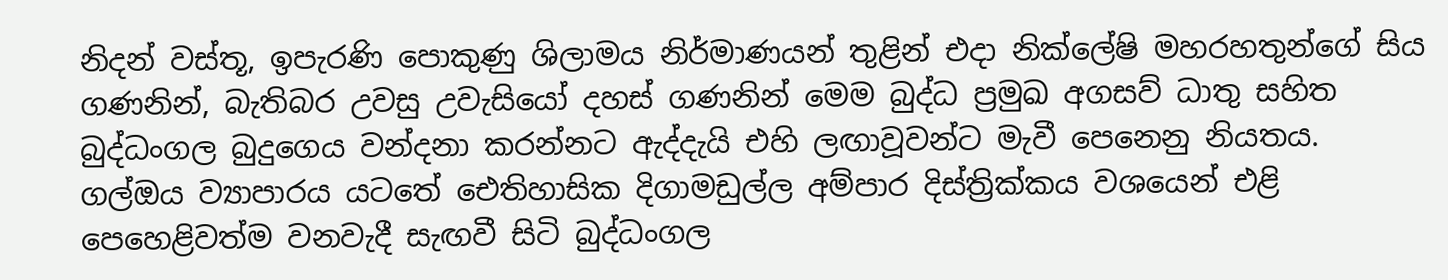නිදන් වස්තූ, ඉපැරණි පොකුණු ශිලාමය නිර්මාණයන් තුළින් එදා නික්ලේෂි මහරහතුන්ගේ සිය ගණනින්, බැතිබර උවසු උවැසියෝ දහස් ගණනින් මෙම බුද්ධ ප්‍රමුඛ අගසව් ධාතු සහිත බුද්ධංගල බුදුගෙය වන්දනා කරන්නට ඇද්දැයි එහි ලඟාවූවන්ට මැවී පෙනෙනු නියතය.
ගල්ඔය ව්‍යාපාරය යටතේ ඓතිහාසික දිගාමඩුල්ල අම්පාර දිස්ත්‍රික්කය වශයෙන් එළි පෙහෙළිවත්ම වනවැදී සැඟවී සිටි බුද්ධංගල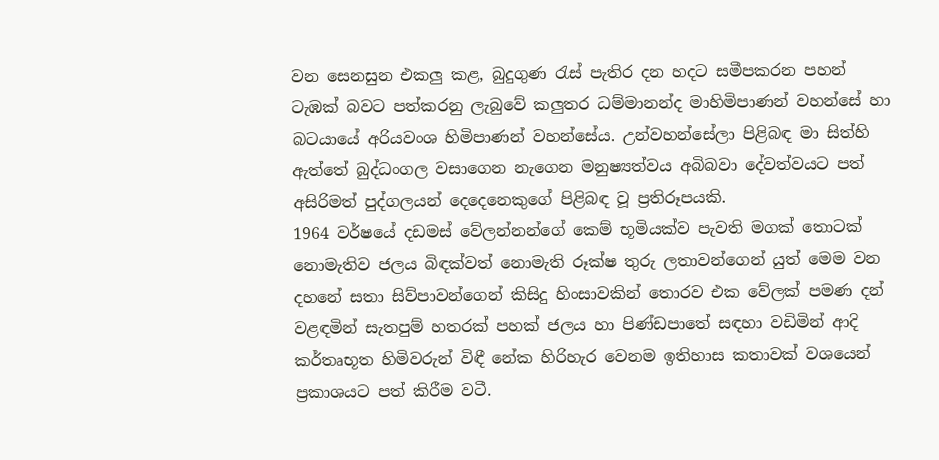වන සෙනසුන එකලු කළ, බුදුගුණ රැස් පැතිර දන හදට සමීපකරන පහන් ටැඹක් බවට පත්කරනු ලැබුවේ කලුතර ධම්මානන්ද මාහිමිපාණන් වහන්සේ හා බටයායේ අරියවංශ හිමිපාණන් වහන්සේය. උන්වහන්සේලා පිළිබඳ මා සිත්හි ඇත්තේ බුද්ධංගල වසාගෙන නැගෙන මනුෂ්‍යත්වය අබිබවා දේවත්වයට පත් අසිරිමත් පුද්ගලයන් දෙදෙනෙකුගේ පිළිබඳ වූ ප්‍රතිරූපයකි.
1964 වර්ෂයේ දඩමස් වේලන්නන්ගේ කෙම් භූමියක්ව පැවති මගක් තොටක් නොමැතිව ජලය බිඳක්වත් නොමැති රූක්ෂ තුරු ලතාවන්ගෙන් යුත් මෙම වන දහනේ සතා සිව්පාවන්ගෙන් කිසිදු හිංසාවකින් තොරව එක වේලක් පමණ දන් වළඳමින් සැතපුම් හතරක් පහක් ජලය හා පිණ්ඩපාතේ සඳහා වඩිමින් ආදි කර්තෘභූත හිමිවරුන් විඳී නේක හිරිහැර වෙනම ඉතිහාස කතාවක් වශයෙන් ප්‍රකාශයට පත් කිරීම වටී.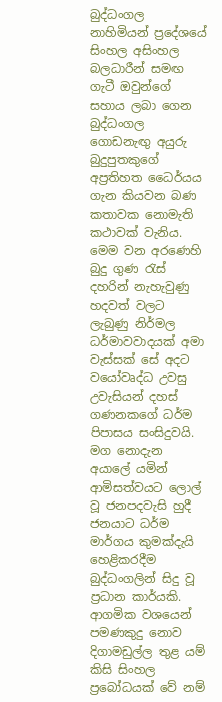බුද්ධංගල නාහිමියන් ප්‍රදේශයේ සිංහල අසිංහල බලධාරීන් සමඟ ගැටී ඔවුන්ගේ සහාය ලබා ගෙන බුද්ධංගල ගොඩනැඟු අයුරු බුදුපුතකුගේ අප්‍රතිහත ධෛර්යය ගැන කියවන බණ කතාවක නොමැති කථාවක් වැනිය. මෙම වන අරණෙහි බුදු ගුණ රැස් දහරින් නැහැවුණු හදවත් වලට ලැබුණු නිර්මල ධර්මාවවාදයක් අමා වැස්සක් සේ අදට වයෝවෘද්ධ උවසු උවැසියන් දහස් ගණනකගේ ධර්ම පිපාසය සංසිදුවයි. මග නොදැන අයාලේ යමින් ආමිසත්වයට ලොල් වූ ජනපදවැසි හුදී ජනයාට ධර්ම මාර්ගය කුමක්දැයි හෙළිකරදීම බුද්ධංගලින් සිදු වූ ප්‍රධාන කාර්යකි. ආගමික වශයෙන් පමණකුදු නොව දිගාමඩුල්ල තුළ යම් කිසි සිංහල ප්‍රබෝධයක් වේ නම්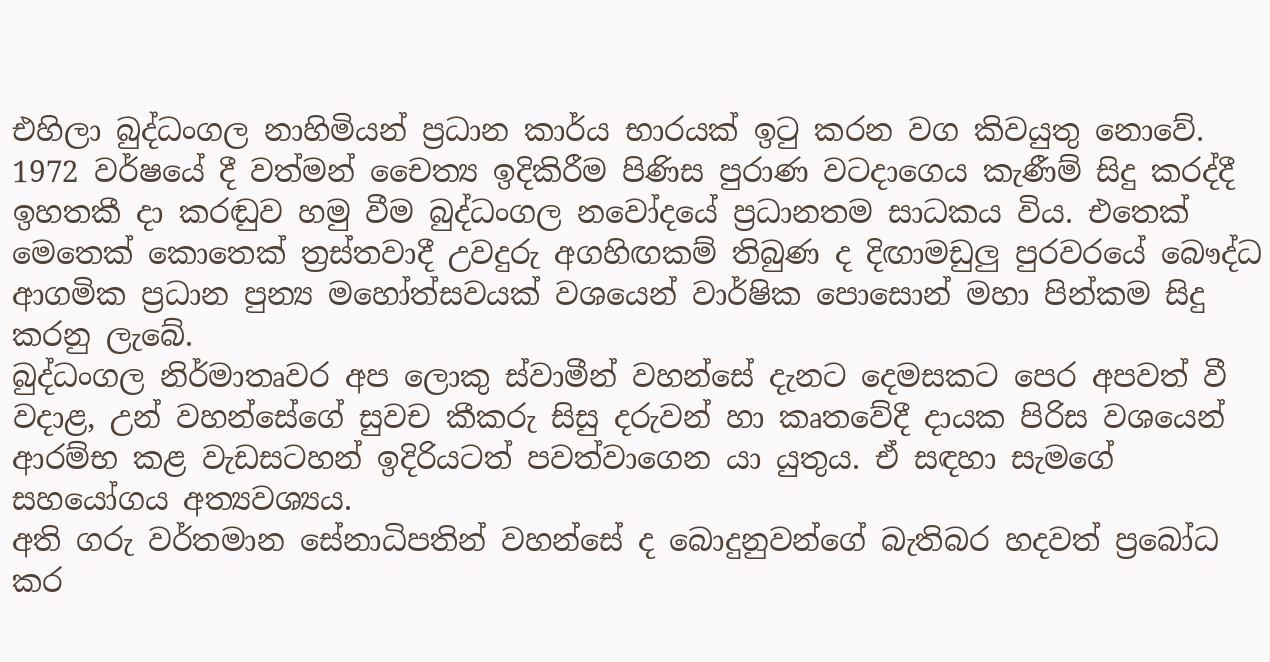එහිලා බුද්ධංගල නාහිමියන් ප්‍රධාන කාර්ය භාරයක් ඉටු කරන වග කිවයුතු නොවේ. 1972 වර්ෂයේ දී වත්මන් චෛත්‍ය ඉදිකිරීම පිණිස පුරාණ වටදාගෙය කැණීම් සිදු කරද්දී ඉහතකී දා කරඬුව හමු වීම බුද්ධංගල නවෝදයේ ප්‍රධානතම සාධකය විය. එතෙක් මෙතෙක් කොතෙක් ත්‍රස්තවාදී උවදුරු අගහිඟකම් තිබුණ ද දිඟාමඩුලු පුරවරයේ බෞද්ධ ආගමික ප්‍රධාන පුන්‍ය මහෝත්සවයක් වශයෙන් වාර්ෂික පොසොන් මහා පින්කම සිදු කරනු ලැබේ.
බුද්ධංගල නිර්මාතෘවර අප ලොකු ස්වාමීන් වහන්සේ දැනට දෙමසකට පෙර අපවත් වී වදාළ, උන් වහන්සේගේ සුවච කීකරු සිසු දරුවන් හා කෘතවේදී දායක පිරිස වශයෙන් ආරම්භ කළ වැඩසටහන් ඉදිරියටත් පවත්වාගෙන යා යුතුය. ඒ සඳහා සැමගේ සහයෝගය අත්‍යවශ්‍යය.
අති ගරු වර්තමාන සේනාධිපතින් වහන්සේ ද බොදුනුවන්ගේ බැතිබර හදවත් ප්‍රබෝධ කර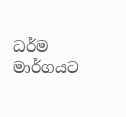ධර්ම මාර්ගයට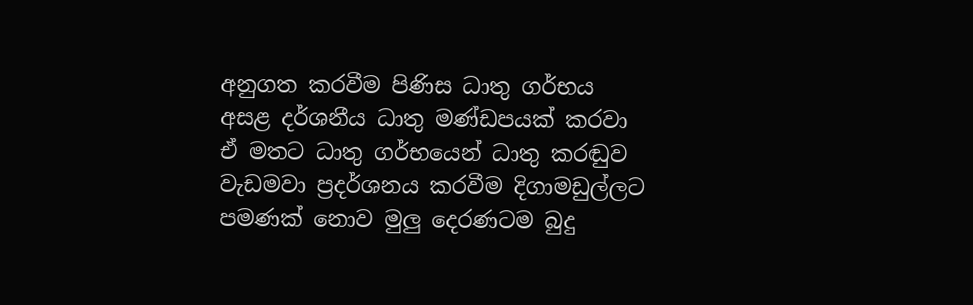අනුගත කරවීම පිණිස ධාතු ගර්භය අසළ දර්ශනීය ධාතු මණ්ඩපයක් කරවා ඒ මතට ධාතු ගර්භයෙන් ධාතු කරඬුව වැඩමවා ප්‍රදර්ශනය කරවීම දිගාමඩුල්ලට පමණක් නොව මුලු දෙරණටම බුදු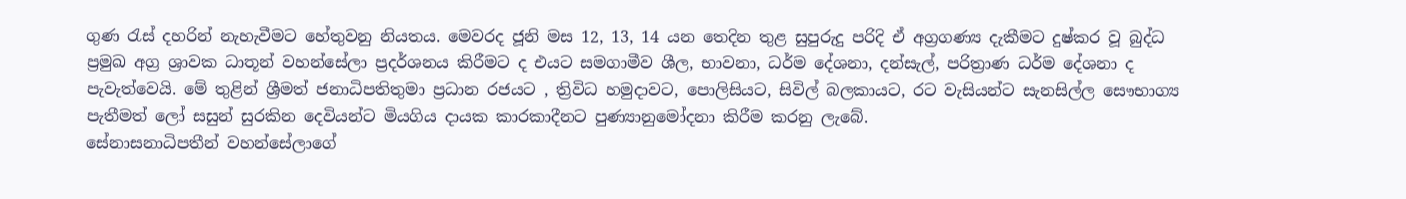ගුණ රැස් දහරින් නැහැවීමට හේතුවනු නියතය. මෙවරද ජූනි මස 12, 13, 14 යන තෙදින තුළ සුපුරුදු පරිදි ඒ අග්‍රගණ්‍ය දැකීමට දුෂ්කර වූ බුද්ධ ප්‍රමුඛ අග්‍ර ශ්‍රාවක ධාතූන් වහන්සේලා ප්‍රදර්ශනය කිරීමට ද එයට සමගාමීව ශීල, භාවනා, ධර්ම දේශනා, දන්සැල්, පරිත්‍රාණ ධර්ම දේශනා ද පැවැත්වෙයි. මේ තුළින් ශ්‍රීමත් ජනාධිපතිතුමා ප්‍රධාන රජයට , ත්‍රිවිධ හමුදාවට, පොලිසියට, සිවිල් බලකායට, රට වැසියන්ට සැනසිල්ල සෞභාග්‍ය පැතීමත් ලෝ සසුන් සුරකින දෙවියන්ට මියගිය දායක කාරකාදීනට පුණ්‍යානුමෝදනා කිරීම කරනු ලැබේ.
සේනාසනාධිපතීන් වහන්සේලාගේ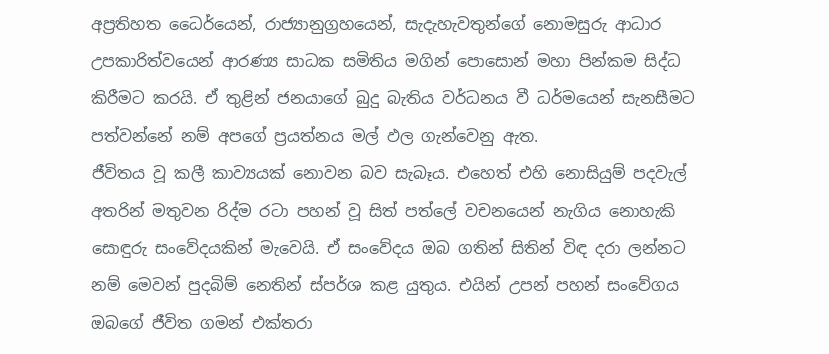අප්‍රතිහත ධෛර්යෙන්, රාජ්‍යානුග්‍රහයෙන්, සැදැහැවතුන්ගේ නොමසුරු ආධාර උපකාරිත්වයෙන් ආරණ්‍ය සාධක සමිතිය මගින් පොසොන් මහා පින්කම සිද්ධ කිරීමට කරයි. ඒ තුළින් ජනයාගේ බුදු බැතිය වර්ධනය වී ධර්මයෙන් සැනසීමට පත්වන්නේ නම් අපගේ ප්‍රයත්නය මල් ඵල ගැන්වෙනු ඇත.
ජීවිතය වූ කලී කාව්‍යයක් නොවන බව සැබෑය. එහෙත් එහි නොසියුම් පදවැල් අතරින් මතුවන රිද්ම රටා පහන් වූ සිත් පත්ලේ වචනයෙන් නැගිය නොහැකි සොඳුරු සංවේදයකින් මැවෙයි. ඒ සංවේදය ඔබ ගතින් සිතින් විඳ දරා ලන්නට නම් මෙවන් පුදබිම් නෙතින් ස්පර්ශ කළ යුතුය. එයින් උපන් පහන් සංවේගය ඔබගේ ජීවිත ගමන් එක්තරා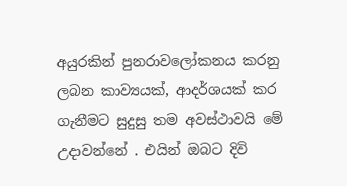අයුරකින් පුනරාවලෝකනය කරනු ලබන කාව්‍යයක්, ආදර්ශයක් කර ගැනීමට සුදුසු තම අවස්ථාවයි මේ උදාවන්නේ . එයින් ඔබට දිවි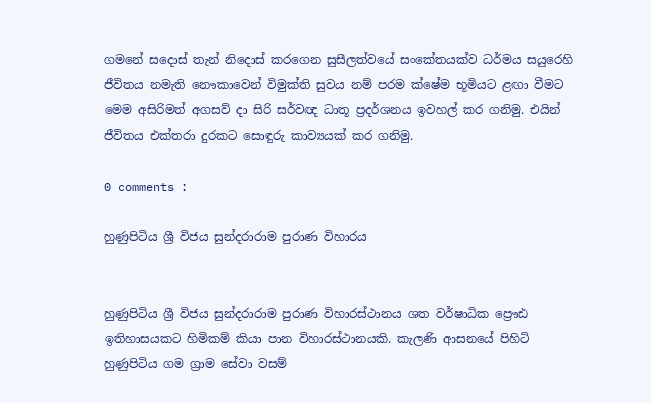ගමනේ සදොස් තැන් නිදොස් කරගෙන සුසීලත්වයේ සංකේතයක්ව ධර්මය සයුරෙහි ජීවිතය නමැති නෞකාවෙන් විමුක්ති සුවය නම් පරම ක්ෂේම භූමියට ළඟා වීමට මෙම අසිරිමත් අගසව් දා සිරි සර්වඥ ධාතූ ප්‍රදර්ශනය ඉවහල් කර ගනිමු. එයින් ජීවිතය එක්තරා දුරකට සොඳුරු කාව්‍යයක් කර ගනිමු.

0 comments :

හුණුපිටිය ශ්‍රී විජය සුන්දරාරාම පුරාණ විහාරය


හුණුපිටිය ශ්‍රී විජය සුන්දරාරාම පුරාණ විහාරස්ථානය ශත වර්ෂාධික ප්‍රෞඪ ඉතිහාසයකට හිමිකම් කියා පාන විහාරස්ථානයකි. කැලණි ආසනයේ පිහිටි හුණුපිටිය ගම ග්‍රාම සේවා වසම්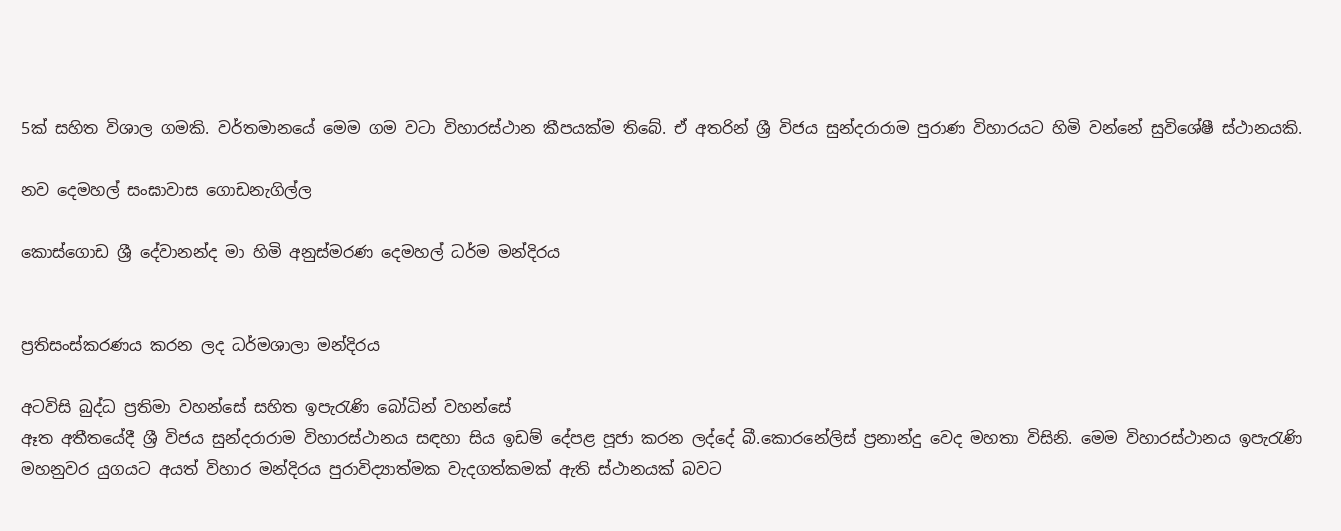5ක් සහිත විශාල ගමකි. වර්තමානයේ මෙම ගම වටා විහාරස්ථාන කීපයක්ම තිබේ. ඒ අතරින් ශ්‍රී විජය සුන්දරාරාම පුරාණ විහාරයට හිමි වන්නේ සුවිශේෂී ස්ථානයකි.

නව දෙමහල් සංඝාවාස ගොඩනැගිල්ල

කොස්ගොඩ ශ්‍රී දේවානන්ද මා හිමි අනුස්මරණ දෙමහල් ධර්ම මන්දිරය


ප්‍රතිසංස්කරණය කරන ලද ධර්මශාලා මන්දිරය

අටවිසි බුද්ධ ප්‍රතිමා වහන්සේ සහිත ඉපැරැණි බෝධින් වහන්සේ
ඈත අතීතයේදී ශ්‍රී විජය සුන්දරාරාම විහාරස්ථානය සඳහා සිය ඉඩම් දේපළ පූජා කරන ලද්දේ බී.කොරනේලිස් ප්‍රනාන්දු වෙද මහතා විසිනි. මෙම විහාරස්ථානය ඉපැරැණි මහනුවර යුගයට අයත් විහාර මන්දිරය පුරාවිද්‍යාත්මක වැදගත්කමක් ඇති ස්ථානයක් බවට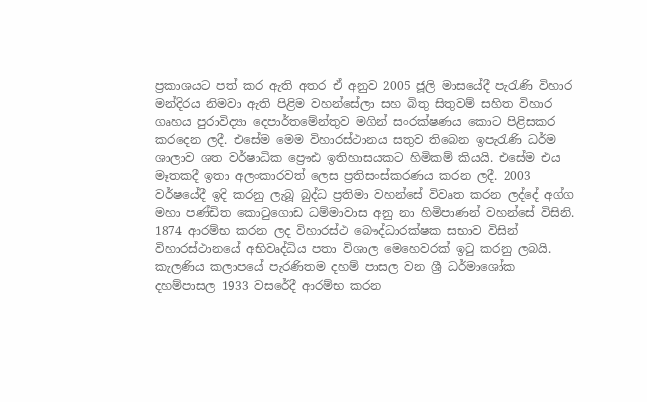ප්‍රකාශයට පත් කර ඇති අතර ඒ අනුව 2005 ජූලි මාසයේදී පැරැණි විහාර මන්දිරය නිමවා ඇති පිළිම වහන්සේලා සහ බිතු සිතුවම් සහිත විහාර ගෘහය පුරාවිද්‍යා දෙපාර්තමේන්තුව මගින් සංරක්ෂණය කොට පිළිසකර කරදෙන ලදී. එසේම මෙම විහාරස්ථානය සතුව තිබෙන ඉපැරැණි ධර්ම ශාලාව ශත වර්ෂාධික ප්‍රෞඪ ඉතිහාසයකට හිමිකම් කියයි. එසේම එය මෑතකදී ඉතා අලංකාරවත් ලෙස ප්‍රතිසංස්කරණය කරන ලදී. 2003 වර්ෂයේදී ඉදි කරනු ලැබූ බුද්ධ ප්‍රතිමා වහන්සේ විවෘත කරන ලද්දේ අග්ග මහා පණ්ඩිත කොටුගොඩ ධම්මාවාස අනු නා හිමිපාණන් වහන්සේ විසිනි.
1874 ආරම්භ කරන ලද විහාරස්ථ බෞද්ධාරක්ෂක සභාව විසින් විහාරස්ථානයේ අභිවෘද්ධිය පතා විශාල මෙහෙවරක් ඉටු කරනු ලබයි. කැලණිය කලාපයේ පැරණිතම දහම් පාසල වන ශ්‍රී ධර්මාශෝක දහම්පාසල 1933 වසරේදී ආරම්භ කරන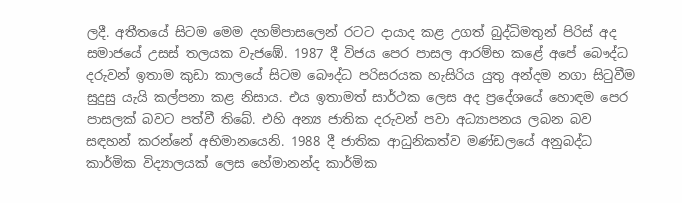ලදී. අතීතයේ සිටම මෙම දහම්පාසලෙන් රටට දායාද කළ උගත් බුද්ධිමතුන් පිරිස් අද සමාජයේ උසස් තලයක වැජඹේ. 1987 දී විජය පෙර පාසල ආරම්භ කළේ අපේ බෞද්ධ දරුවන් ඉතාම කුඩා කාලයේ සිටම බෞද්ධ පරිසරයක හැසිරිය යුතු අන්දම නගා සිටුවීම සුදුසු යැයි කල්පනා කළ නිසාය. එය ඉතාමත් සාර්ථක ලෙස අද ප්‍රදේශයේ හොඳම පෙර පාසලක් බවට පත්වී තිබේ. එහි අන්‍ය ජාතික දරුවන් පවා අධ්‍යාපනය ලබන බව සඳහන් කරන්නේ අභිමානයෙනි. 1988 දී ජාතික ආධුනිකත්ව මණ්ඩලයේ අනුබද්ධ කාර්මික විද්‍යාලයක් ලෙස හේමානන්ද කාර්මික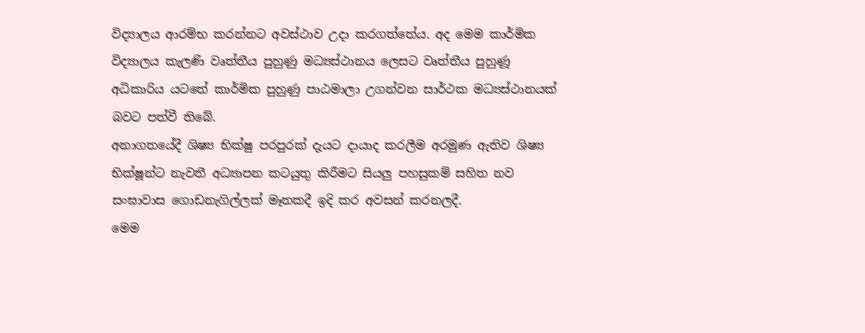විද්‍යාලය ආරම්භ කරන්නට අවස්ථාව උදා කරගත්තේය. අද මෙම කාර්මික විද්‍යාලය කැලණි වෘත්තීය පුහුණු මධ්‍යස්ථානය ලෙසට වෘත්තීය පුහුණූ අධිකාරිය යටතේ කාර්මික පුහුණු පාඨමාලා උගන්වන සාර්ථක මධ්‍යස්ථානයක් බවට පත්වී තිබේ.
අනාගතයේදී ශිෂ්‍ය භික්ෂු පරපුරක් දැයට දායාද කරලීම අරමුණ ඇතිව ශිෂ්‍ය භික්ෂූන්ට නැවතී අධ්‍යාපන කටයුතු කිරීමට සියලු පහසුකම් සහිත නව සංඝාවාස ගොඩනැගිල්ලක් මෑතකදී ඉදි කර අවසන් කරනලදී.
මෙම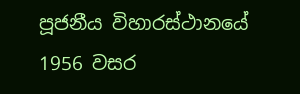පූජනීය විහාරස්ථානයේ 1956 වසර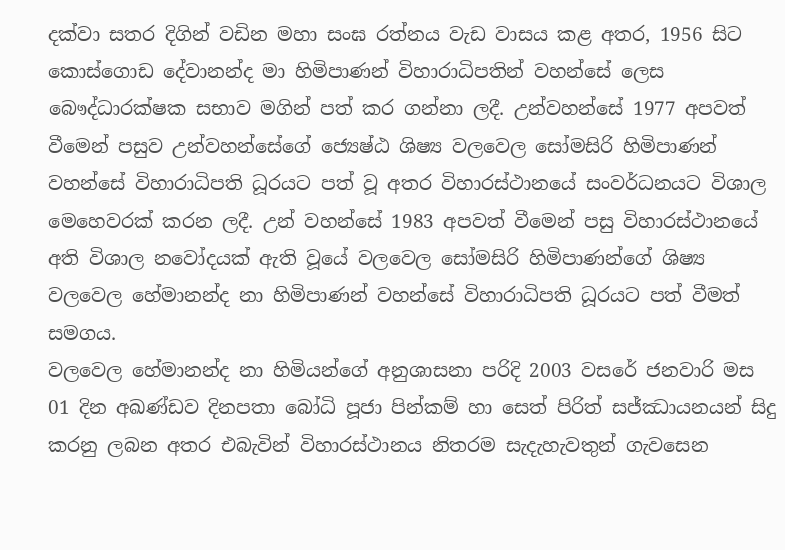දක්වා සතර දිගින් වඩින මහා සංඝ රත්නය වැඩ වාසය කළ අතර, 1956 සිට කොස්ගොඩ දේවානන්ද මා හිමිපාණන් විහාරාධිපතින් වහන්සේ ලෙස බෞද්ධාරක්ෂක සභාව මගින් පත් කර ගන්නා ලදී. උන්වහන්සේ 1977 අපවත් වීමෙන් පසුව උන්වහන්සේගේ ජ්‍යෙෂ්ඨ ශිෂ්‍ය වලවෙල සෝමසිරි හිමිපාණන් වහන්සේ විහාරාධිපති ධූරයට පත් වූ අතර විහාරස්ථානයේ සංවර්ධනයට විශාල මෙහෙවරක් කරන ලදී. උන් වහන්සේ 1983 අපවත් වීමෙන් පසු විහාරස්ථානයේ අති විශාල නවෝදයක් ඇති වූයේ වලවෙල සෝමසිරි හිමිපාණන්ගේ ශිෂ්‍ය වලවෙල හේමානන්ද නා හිමිපාණන් වහන්සේ විහාරාධිපති ධූරයට පත් වීමත් සමගය.
වලවෙල හේමානන්ද නා හිමියන්ගේ අනුශාසනා පරිදි 2003 වසරේ ජනවාරි මස 01 දින අඛණ්ඩව දිනපතා බෝධි පූජා පින්කම් හා සෙත් පිරිත් සජ්ඣායනයන් සිදු කරනු ලබන අතර එබැවින් විහාරස්ථානය නිතරම සැදැහැවතුන් ගැවසෙන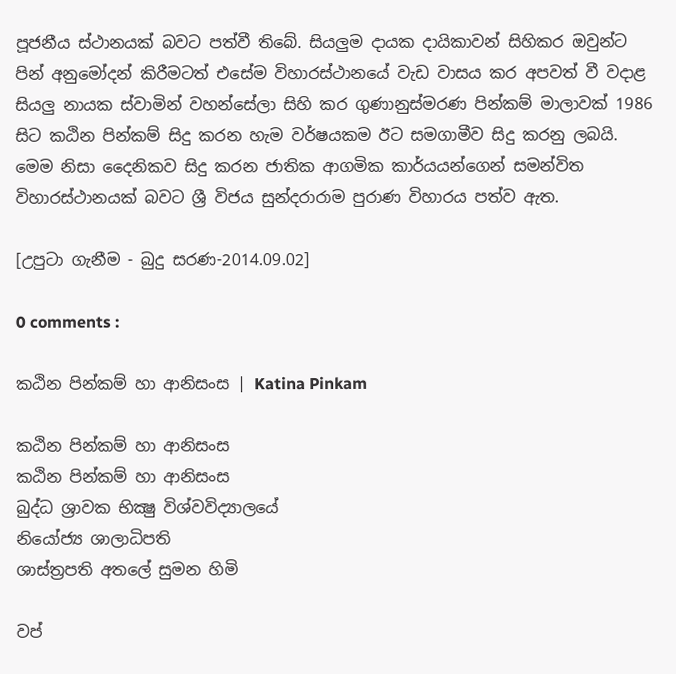පූජනීය ස්ථානයක් බවට පත්වී තිබේ. සියලුම දායක දායිකාවන් සිහිකර ඔවුන්ට පින් අනුමෝදන් කිරීමටත් එසේම විහාරස්ථානයේ වැඩ වාසය කර අපවත් වී වදාළ සියලු නායක ස්වාමින් වහන්සේලා සිහි කර ගුණානුස්මරණ පින්කම් මාලාවක් 1986 සිට කඨින පින්කම් සිදු කරන හැම වර්ෂයකම ඊට සමගාමීව සිදු කරනු ලබයි. මෙම නිසා දෛනිකව සිදු කරන ජාතික ආගමික කාර්යයන්ගෙන් සමන්විත විහාරස්ථානයක් බවට ශ්‍රී විජය සුන්දරාරාම පුරාණ විහාරය පත්ව ඇත.

[උපුටා ගැනීම - බුදු සරණ-2014.09.02]

0 comments :

කඨින පින්කම් හා ආනිසංස | Katina Pinkam

කඨින පින්කම් හා ආනිසංස
කඨින පින්කම් හා ආනිසංස
බුද්ධ ශ්‍රාවක භික්‍ෂු විශ්වවිද්‍යාලයේ
නියෝජ්‍ය ශාලාධිපති
ශාස්ත්‍රපති අතලේ සුමන හිමි

වප්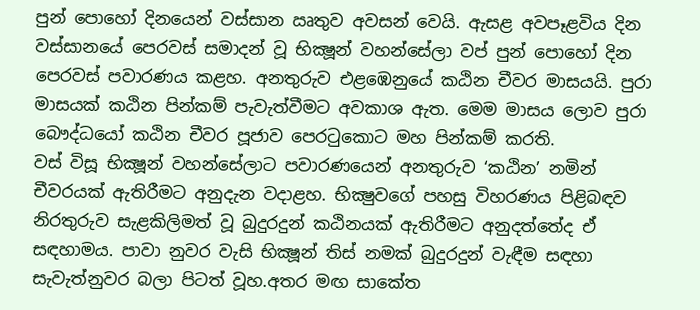පුන් පොහෝ දිනයෙන් වස්සාන ඍතුව අවසන් වෙයි. ඇසළ අවපෑළවිය දින වස්සානයේ පෙරවස් සමාදන් වූ භික්‍ෂූන් වහන්සේලා වප් පුන් පොහෝ දින පෙරවස් පවාරණය කළහ. අනතුරුව එළඹෙනුයේ කඨින චීවර මාසයයි. පුරා මාසයක් කඨින පින්කම් පැවැත්වීමට අවකාශ ඇත. මෙම මාසය ලොව පුරා බෞද්ධයෝ කඨින චීවර පූජාව පෙරටුකොට මහ පින්කම් කරති.
වස් විසූ භික්‍ෂූන් වහන්සේලාට පවාරණයෙන් අනතුරුව ‘කඨින’ නමින් චීවරයක් ඇතිරීමට අනුදැන වදාළහ. භික්‍ෂුවගේ පහසු විහරණය පිළිබඳව නිරතුරුව සැළකිලිමත් වූ බුදුරදුන් කඨිනයක් ඇතිරීමට අනුදත්තේද ඒ සඳහාමය. පාවා නුවර වැසි භික්‍ෂූන් තිස් නමක් බුදුරදුන් වැඳීම සඳහා සැවැත්නුවර බලා පිටත් වූහ.අතර මඟ සාකේත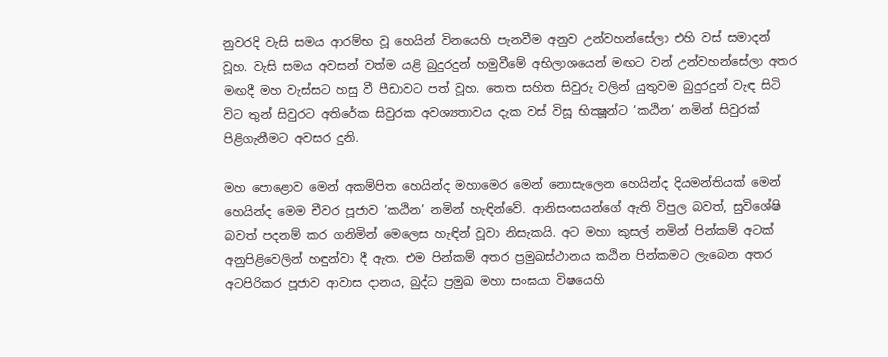නුවරදි වැසි සමය ආරම්භ වූ හෙයින් විනයෙහි පැනවීම අනුව උන්වහන්සේලා එහි වස් සමාදන් වූහ. වැසි සමය අවසන් වත්ම යළි බුදුරදුන් හමුවීමේ අභිලාශයෙන් මඟට වන් උන්වහන්සේලා අතර මඟදී මහ වැස්සට හසු වී පීඩාවට පත් වූහ. තෙත සහිත සිවුරු වලින් යුතුවම බුදුරදුන් වැඳ සිටි විට තුන් සිවුරට අතිරේක සිවුරක අවශ්‍යතාවය දැක වස් විසූ භික්‍ෂූන්ට ‘කඨින’ නමින් සිවුරක් පිළිගැනීමට අවසර දුනි.

මහ පොළොව මෙන් අකම්පිත හෙයින්ද මහාමෙර මෙන් නොසැලෙන හෙයින්ද දියමන්තියක් මෙන් හෙයින්ද මෙම චීවර පූජාව ‘කඨින’ නමින් හැඳින්වේ. ආනිසංසයන්ගේ ඇති විපුල බවත්, සුවිශේෂි බවත් පදනම් කර ගනිමින් මෙලෙස හැඳින් වූවා නිසැකයි. අට මහා කුසල් නමින් පින්කම් අටක් අනුපිළිවෙලින් හඳුන්වා දී ඇත. එම පින්කම් අතර ප්‍රමුඛස්ථානය කඨින පින්කමට ලැබෙන අතර අටපිරිකර පූජාව ආවාස දානය, බුද්ධ ප්‍රමුඛ මහා සංඝයා විෂයෙහි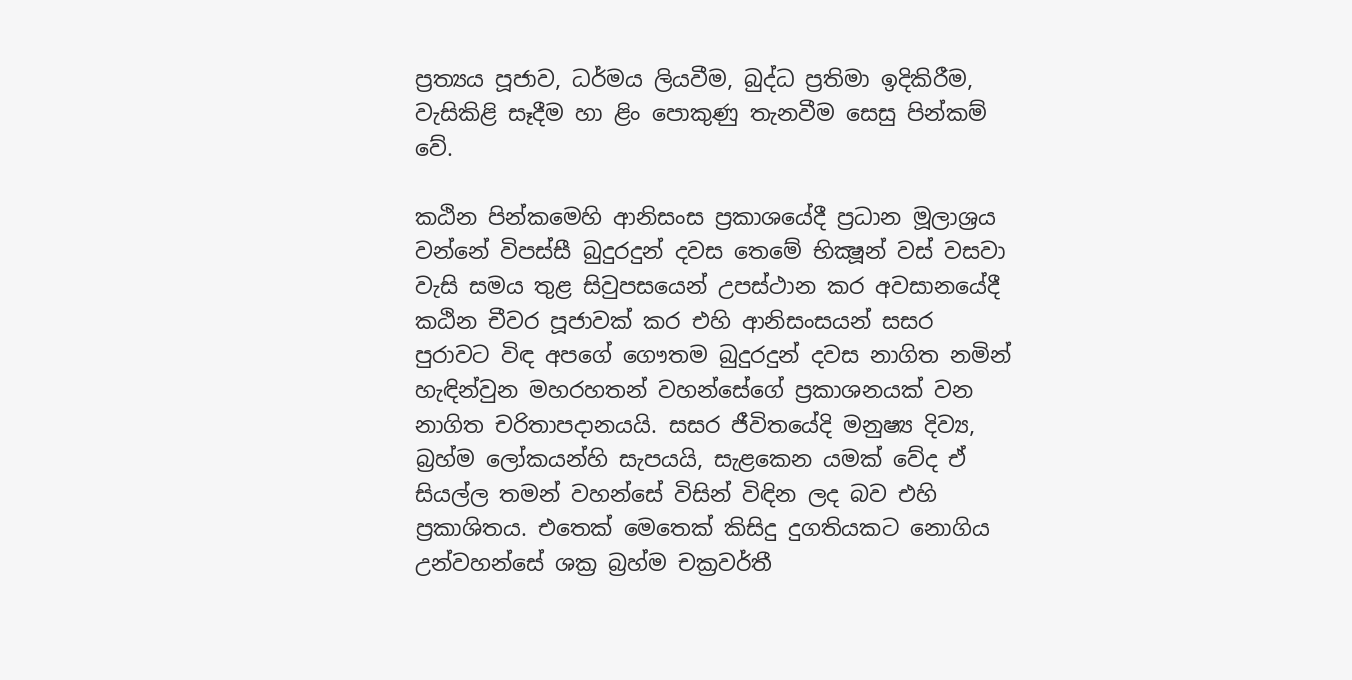ප්‍රත්‍යය පූජාව, ධර්මය ලියවීම, බුද්ධ ප්‍රතිමා ඉදිකිරීම, වැසිකිළි සෑදීම හා ළිං පොකුණු තැනවීම සෙසු පින්කම් වේ.

කඨින පින්කමෙහි ආනිසංස ප්‍රකාශයේදී ප්‍රධාන මූලාශ්‍රය වන්නේ විපස්සී බුදුරදුන් දවස තෙමේ භික්‍ෂූන් වස් වසවා වැසි සමය තුළ සිවුපසයෙන් උපස්ථාන කර අවසානයේදී කඨින චීවර පූජාවක් කර එහි ආනිසංසයන් සසර පුරාවට විඳ අපගේ ගෞතම බුදුරදුන් දවස නාගිත නමින් හැඳින්වුන මහරහතන් වහන්සේගේ ප්‍රකාශනයක් වන නාගිත චරිතාපදානයයි. සසර ජීවිතයේදි මනුෂ්‍ය දිව්‍ය, බ්‍රහ්ම ලෝකයන්හි සැපයයි, සැළකෙන යමක් වේද ඒ සියල්ල තමන් වහන්සේ විසින් විඳින ලද බව එහි ප්‍රකාශිතය. එතෙක් මෙතෙක් කිසිදු දුගතියකට නොගිය උන්වහන්සේ ශක්‍ර බ්‍රහ්ම චක්‍රවර්තී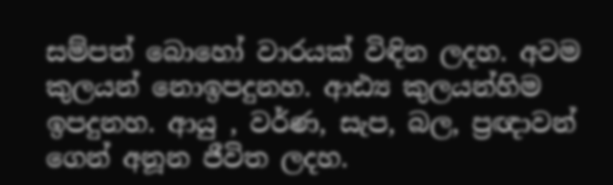සම්පත් බොහෝ වාරයක් විඳින ලදහ. අවම කුලයන් නොඉපදුනහ. ආඪ්‍ය කුලයන්හිම ඉපදුනහ. ආයු , වර්ණ, සැප, බල, ප්‍රඥාවන් ගෙන් අනූන ජීවිත ලදහ.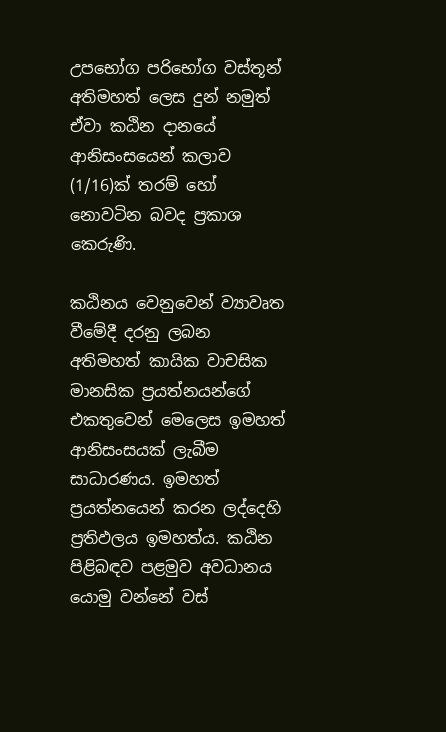උපභෝග පරිභෝග වස්තූන් අතිමහත් ලෙස දුන් නමුත් ඒවා කඨින දානයේ ආනිසංසයෙන් කලාව (1/16)ක් තරම් හෝ නොවටින බවද ප්‍රකාශ කෙරුණි.

කඨිනය වෙනුවෙන් ව්‍යාවෘත වීමේදී දරනු ලබන අතිමහත් කායික වාචසික මානසික ප්‍රයත්නයන්ගේ එකතුවෙන් මෙලෙස ඉමහත් ආනිසංසයක් ලැබීම සාධාරණය. ඉමහත් ප්‍රයත්නයෙන් කරන ලද්දෙහි ප්‍රතිඵලය ඉමහත්ය. කඨින පිළිබඳව පළමුව අවධානය යොමු වන්නේ වස්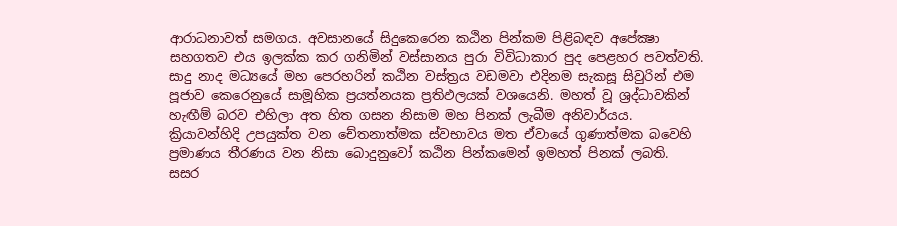ආරාධනාවත් සමගය. අවසානයේ සිදුකෙරෙන කඨින පින්කම පිළිබඳව අපේක්‍ෂා සහගතව එය ඉලක්ක කර ගනිමින් වස්සානය පුරා විවිධාකාර පුද පෙළහර පවත්වති. සාදු නාද මධ්‍යයේ මහ පෙරහරින් කඨින වස්ත්‍රය වඩමවා එදිනම සැකසූ සිවුරින් එම පූජාව කෙරෙනුයේ සාමූහික ප්‍රයත්නයක ප්‍රතිඵලයක් වශයෙනි. මහත් වූ ශ්‍රද්ධාවකින් හැඟීම් බරව එහිලා අත හිත ගසන නිසාම මහ පිනක් ලැබීම අනිවාර්යය. ක්‍රියාවන්හිදි උපයුක්ත වන චේතනාත්මක ස්වභාවය මත ඒවායේ ගුණාත්මක බවෙහි ප්‍රමාණය තීරණය වන නිසා බොදුනුවෝ කඨින පින්කමෙන් ඉමහත් පිනක් ලබති.
සසර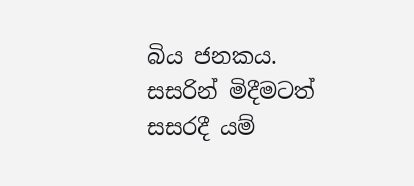බිය ජනකය. සසරින් මිදීමටත් සසරදී යම්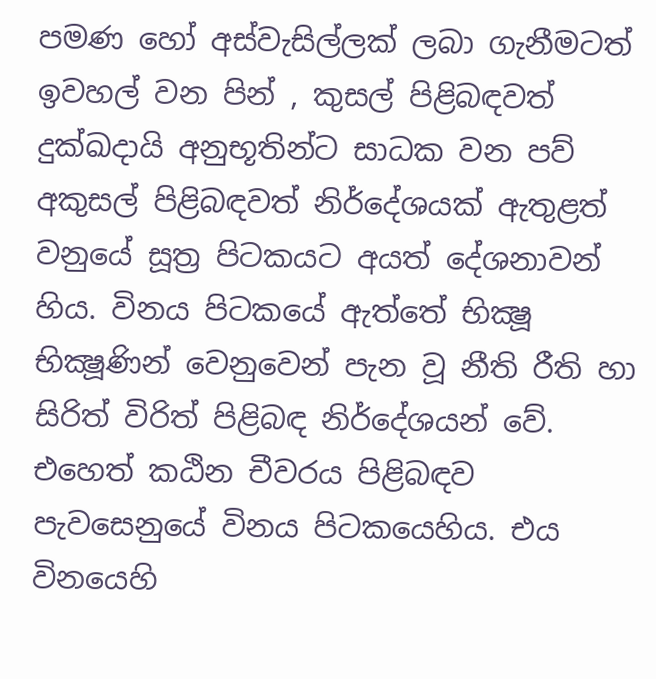පමණ හෝ අස්වැසිල්ලක් ලබා ගැනීමටත් ඉවහල් වන පින් , කුසල් පිළිබඳවත් දුක්ඛදායි අනුභූතින්ට සාධක වන පව් අකුසල් පිළිබඳවත් නිර්දේශයක් ඇතුළත් වනුයේ සූත්‍ර පිටකයට අයත් දේශනාවන් හිය. විනය පිටකයේ ඇත්තේ භික්‍ෂූ භික්‍ෂූණින් වෙනුවෙන් පැන වූ නීති රීති හා සිරිත් විරිත් පිළිබඳ නිර්දේශයන් වේ. එහෙත් කඨින චීවරය පිළිබඳව පැවසෙනුයේ විනය පිටකයෙහිය. එය විනයෙහි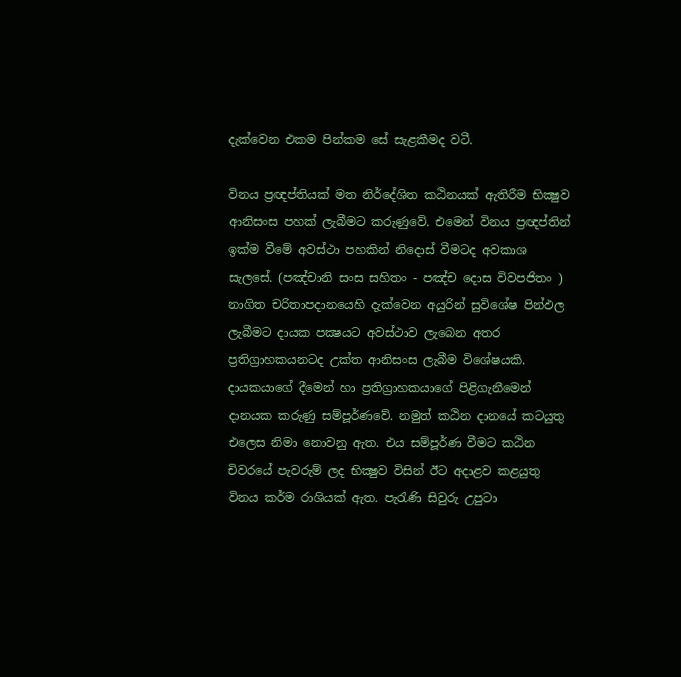දැක්වෙන එකම පින්කම සේ සැළකීමද වටී.

විනය ප්‍රඥප්තියක් මත නිර්දේශිත කඨිනයක් ඇතිරීම භික්‍ෂුව ආනිසංස පහක් ලැබීමට කරුණුවේ. එමෙන් විනය ප්‍රඥප්තින් ඉක්ම වීමේ අවස්ථා පහකින් නිදොස් වීමටද අවකාශ සැලසේ. (පඤ්චානි සංස සහිතං - පඤ්ච දොස විවපජිතං ) නාගිත චරිතාපදානයෙහි දැක්වෙන අයුරින් සුවිශේෂ පින්ඵල ලැබීමට දායක පක්‍ෂයට අවස්ථාව ලැබෙන අතර ප්‍රතිග්‍රාහකයනටද උක්ත ආනිසංස ලැබීම විශේෂයකි.
දායකයාගේ දීමෙන් හා ප්‍රතිග්‍රාහකයාගේ පිළිගැනීමෙන් දානයක කරුණු සම්පූර්ණවේ. නමුත් කඨින දානයේ කටයුතු එලෙස නිමා නොවනු ඇත. එය සම්පූර්ණ වීමට කඨින චිවරයේ පැවරුම් ලද භික්‍ෂුව විසින් ඊට අදාළව කළයුතු විනය කර්ම රාශියක් ඇත. පැරැණි සිවුරු උපුටා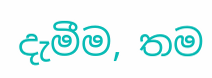දැමීම, තම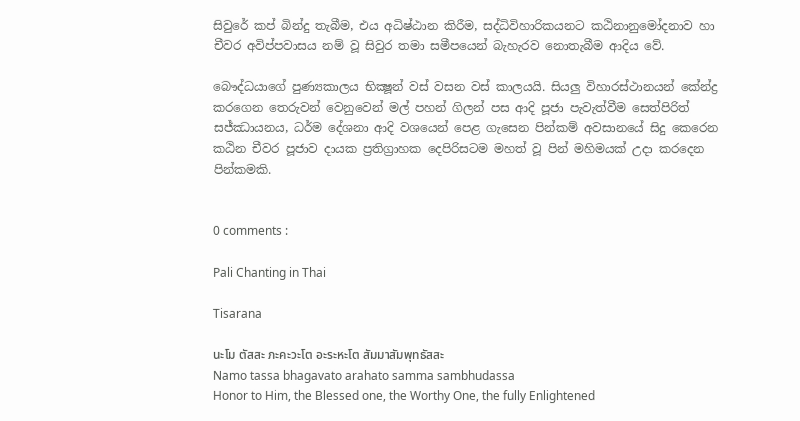සිවුරේ කප් බින්දු තැබීම, එය අධිෂ්ඨාන කිරීම, සද්ධිවිහාරිකයනට කඨිනානුමෝදනාව හා චීවර අවිප්පවාසය නම් වූ සිවුර තමා සමීපයෙන් බැහැරව නොතැබීම ආදිය වේ.

බෞද්ධයාගේ පුණ්‍යකාලය භික්‍ෂූන් වස් වසන වස් කාලයයි. සියලු විහාරස්ථානයන් කේන්ද්‍ර කරගෙන තෙරුවන් වෙනුවෙන් මල් පහන් ගිලන් පස ආදි පූජා පැවැත්වීම සෙත්පිරිත් සජ්ඣායනය, ධර්ම දේශනා ආදි වශයෙන් පෙළ ගැසෙන පින්කම් අවසානයේ සිදු කෙරෙන කඨින චීවර පූජාව දායක ප්‍රතිග්‍රාහක දෙපිරිසටම මහත් වූ පින් මහිමයක් උදා කරදෙන පින්කමකි.


0 comments :

Pali Chanting in Thai

Tisarana

นะโม ตัสสะ ภะคะวะโต อะระหะโต สัมมาสัมพุทธัสสะ
Namo tassa bhagavato arahato samma sambhudassa
Honor to Him, the Blessed one, the Worthy One, the fully Enlightened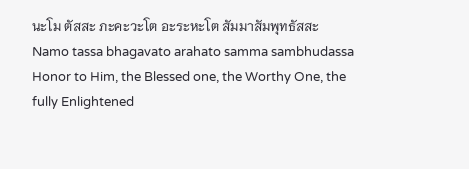นะโม ตัสสะ ภะคะวะโต อะระหะโต สัมมาสัมพุทธัสสะ
Namo tassa bhagavato arahato samma sambhudassa
Honor to Him, the Blessed one, the Worthy One, the fully Enlightened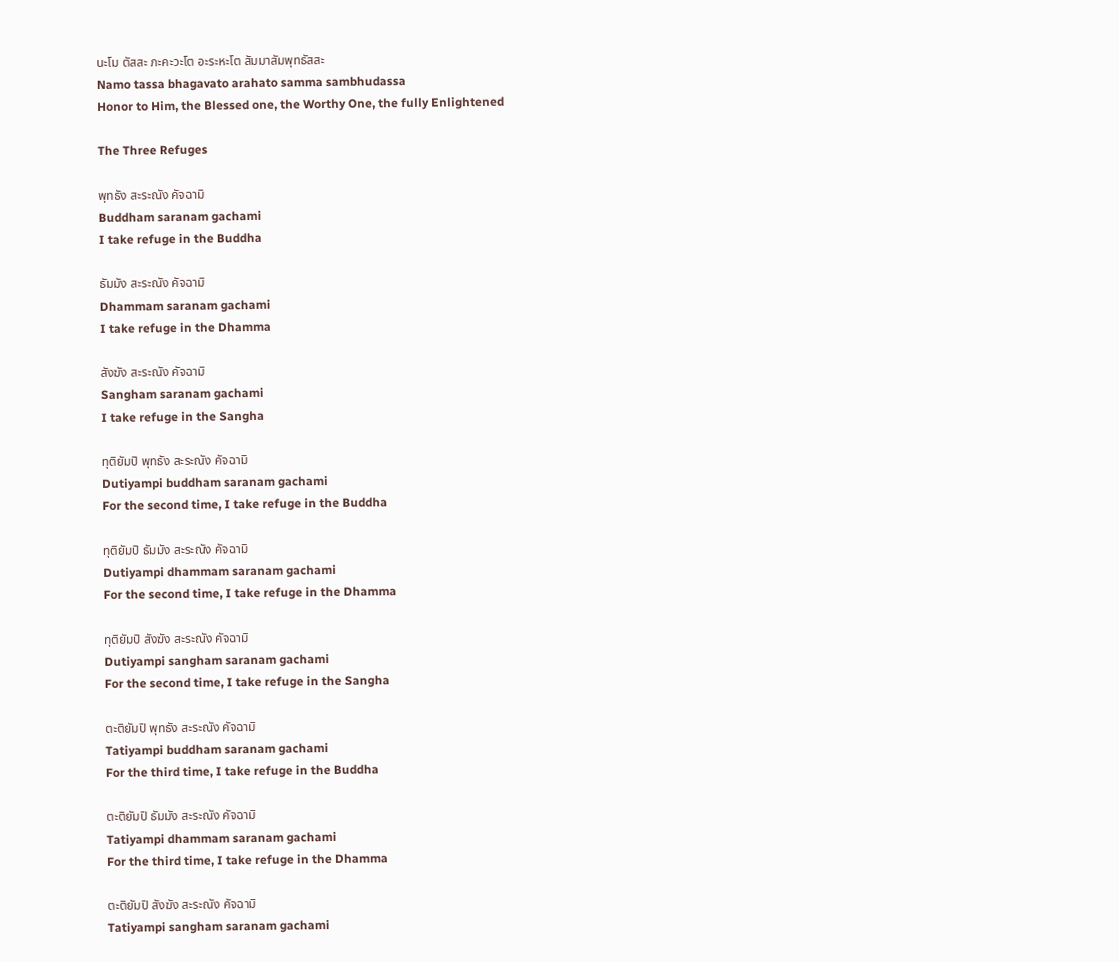นะโม ตัสสะ ภะคะวะโต อะระหะโต สัมมาสัมพุทธัสสะ
Namo tassa bhagavato arahato samma sambhudassa
Honor to Him, the Blessed one, the Worthy One, the fully Enlightened

The Three Refuges

พุทธัง สะระณัง คัจฉามิ
Buddham saranam gachami
I take refuge in the Buddha

ธัมมัง สะระณัง คัจฉามิ
Dhammam saranam gachami
I take refuge in the Dhamma

สังฆัง สะระณัง คัจฉามิ
Sangham saranam gachami
I take refuge in the Sangha

ทุติยัมปิ พุทธัง สะระณัง คัจฉามิ
Dutiyampi buddham saranam gachami
For the second time, I take refuge in the Buddha

ทุติยัมปิ ธัมมัง สะระณัง คัจฉามิ
Dutiyampi dhammam saranam gachami
For the second time, I take refuge in the Dhamma

ทุติยัมปิ สังฆัง สะระณัง คัจฉามิ
Dutiyampi sangham saranam gachami
For the second time, I take refuge in the Sangha

ตะติยัมปิ พุทธัง สะระณัง คัจฉามิ
Tatiyampi buddham saranam gachami
For the third time, I take refuge in the Buddha

ตะติยัมปิ ธัมมัง สะระณัง คัจฉามิ
Tatiyampi dhammam saranam gachami
For the third time, I take refuge in the Dhamma

ตะติยัมปิ สังฆัง สะระณัง คัจฉามิ
Tatiyampi sangham saranam gachami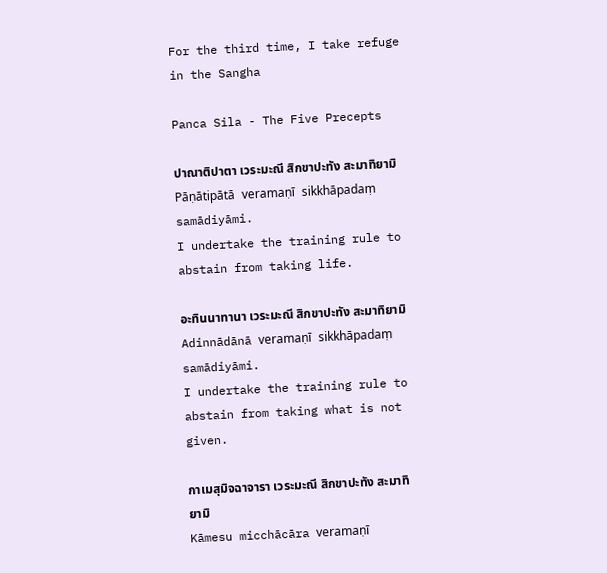For the third time, I take refuge in the Sangha

Panca Sila - The Five Precepts

ปาณาติปาตา เวระมะณี สิกขาปะทัง สะมาทิยามิ
Pāṇātipātā veramaṇī sikkhāpadaṃ samādiyāmi.
I undertake the training rule to abstain from taking life.

อะทินนาทานา เวระมะณี สิกขาปะทัง สะมาทิยามิ
Adinnādānā veramaṇī sikkhāpadaṃ samādiyāmi.
I undertake the training rule to abstain from taking what is not given.

กาเมสุมิจฉาจารา เวระมะณี สิกขาปะทัง สะมาทิยามิ
Kāmesu micchācāra veramaṇī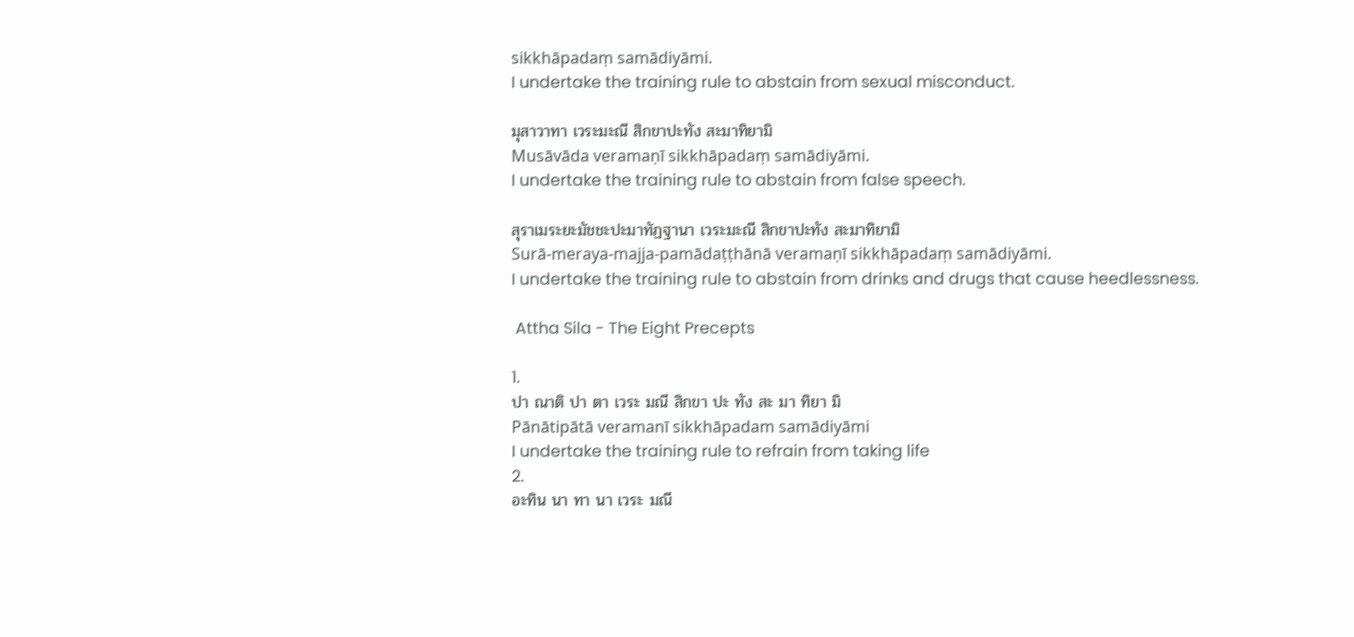sikkhāpadaṃ samādiyāmi.
I undertake the training rule to abstain from sexual misconduct.

มุสาวาทา เวระมะณี สิกขาปะทัง สะมาทิยามิ
Musāvāda veramaṇī sikkhāpadaṃ samādiyāmi.
I undertake the training rule to abstain from false speech.

สุราเมระยะมัชชะปะมาทัฏฐานา เวระมะณี สิกขาปะทัง สะมาทิยามิ
Surā-meraya-majja-pamādaṭṭhānā veramaṇī sikkhāpadaṃ samādiyāmi.
I undertake the training rule to abstain from drinks and drugs that cause heedlessness.

 Attha Sila - The Eight Precepts

1.
ปา ณาติ ปา ตา เวระ มณี สิกขา ปะ ทัง สะ มา ทิยา มิ
Pānātipātā veramanī sikkhāpadam samādiyāmi
I undertake the training rule to refrain from taking life
2.
อะทิน นา ทา นา เวระ มณี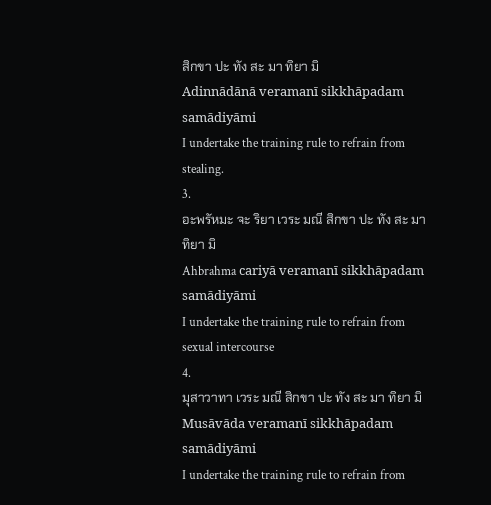สิกขา ปะ ทัง สะ มา ทิยา มิ
Adinnādānā veramanī sikkhāpadam samādiyāmi
I undertake the training rule to refrain from stealing.
3.
อะพรัหมะ จะ ริยา เวระ มณี สิกขา ปะ ทัง สะ มา ทิยา มิ
Ahbrahma cariyā veramanī sikkhāpadam samādiyāmi
I undertake the training rule to refrain from sexual intercourse
4.
มุสาวาทา เวระ มณี สิกขา ปะ ทัง สะ มา ทิยา มิ
Musāvāda veramanī sikkhāpadam samādiyāmi
I undertake the training rule to refrain from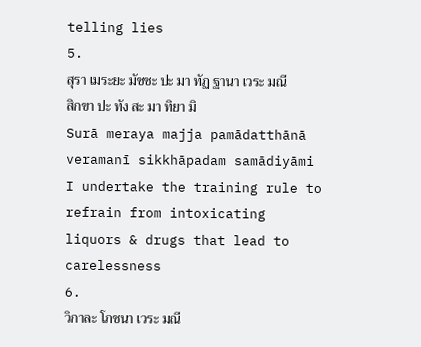telling lies
5.
สุรา เมระยะ มัชชะ ปะ มา ทัฏ ฐานา เวระ มณี สิกขา ปะ ทัง สะ มา ทิยา มิ
Surā meraya majja pamādatthānā veramanī sikkhāpadam samādiyāmi
I undertake the training rule to refrain from intoxicating liquors & drugs that lead to carelessness
6.
วิกาละ โภชนา เวระ มณี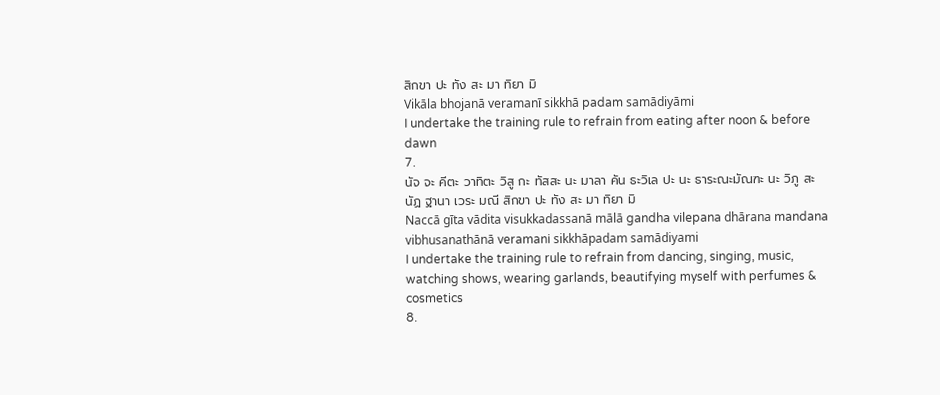สิกขา ปะ ทัง สะ มา ทิยา มิ
Vikāla bhojanā veramanī sikkhā padam samādiyāmi
I undertake the training rule to refrain from eating after noon & before dawn
7.
นัจ จะ คีตะ วาทิตะ วิสู กะ ทัสสะ นะ มาลา คัน ธะวิเล ปะ นะ ธาระณะมัณฑะ นะ วิภู สะนัฏ ฐานา เวระ มณี สิกขา ปะ ทัง สะ มา ทิยา มิ
Naccā gīta vādita visukkadassanā mālā gandha vilepana dhārana mandana vibhusanathānā veramani sikkhāpadam samādiyami
I undertake the training rule to refrain from dancing, singing, music, watching shows, wearing garlands, beautifying myself with perfumes & cosmetics
8.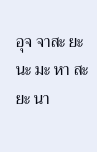อุจ จาสะ ยะ นะ มะ หา สะ ยะ นา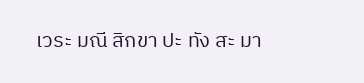เวระ มณี สิกขา ปะ ทัง สะ มา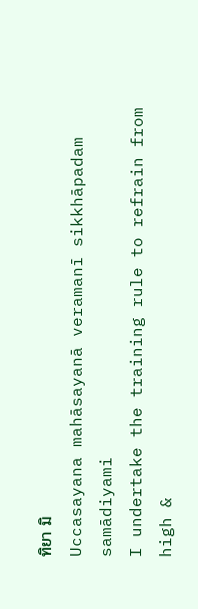ทิยา มิ
Uccasayana mahāsayanā veramanī sikkhāpadam samādiyami
I undertake the training rule to refrain from high &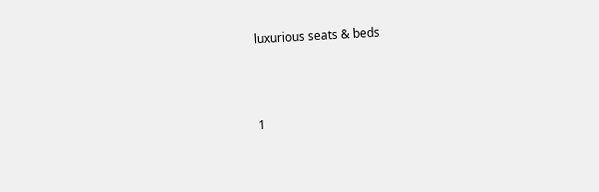luxurious seats & beds



1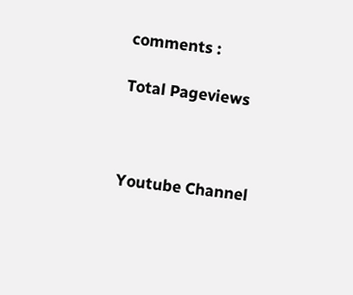comments :

Total Pageviews



Youtube Channel